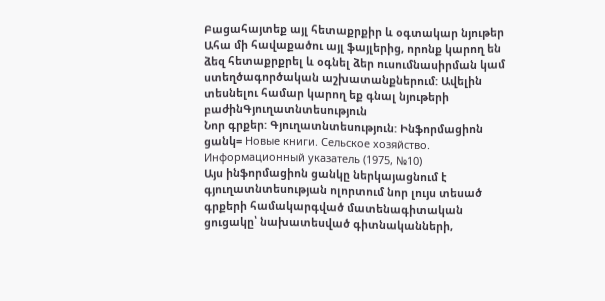Բացահայտեք այլ հետաքրքիր և օգտակար նյութեր
Ահա մի հավաքածու այլ ֆայլերից, որոնք կարող են ձեզ հետաքրքրել և օգնել ձեր ուսումնասիրման կամ ստեղծագործական աշխատանքներում: Ավելին տեսնելու համար կարող եք գնալ նյութերի բաժինԳյուղատնտեսություն
Նոր գրքեր: Գյուղատնտեսություն: Ինֆորմացիոն ցանկ= Новые книги. Сельское хозяйство. Информационный указатель (1975, №10)
Այս ինֆորմացիոն ցանկը ներկայացնում է գյուղատնտեսության ոլորտում նոր լույս տեսած գրքերի համակարգված մատենագիտական ցուցակը՝ նախատեսված գիտնականների,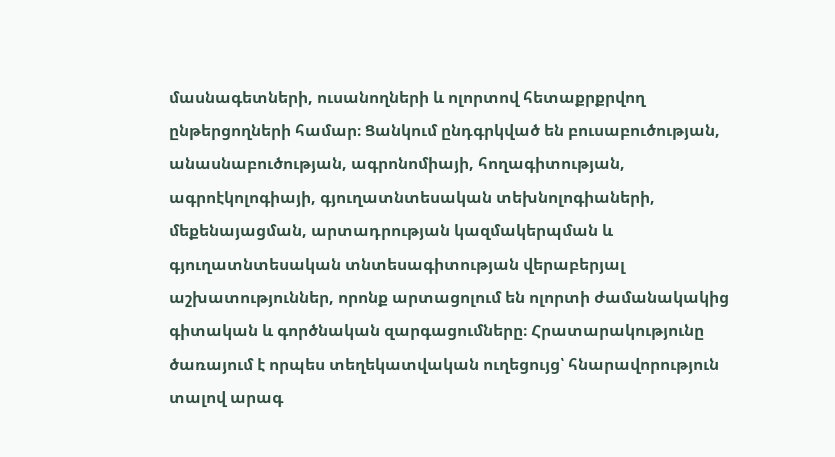մասնագետների, ուսանողների և ոլորտով հետաքրքրվող ընթերցողների համար։ Ցանկում ընդգրկված են բուսաբուծության, անասնաբուծության, ագրոնոմիայի, հողագիտության, ագրոէկոլոգիայի, գյուղատնտեսական տեխնոլոգիաների, մեքենայացման, արտադրության կազմակերպման և գյուղատնտեսական տնտեսագիտության վերաբերյալ աշխատություններ, որոնք արտացոլում են ոլորտի ժամանակակից գիտական և գործնական զարգացումները։ Հրատարակությունը ծառայում է որպես տեղեկատվական ուղեցույց՝ հնարավորություն տալով արագ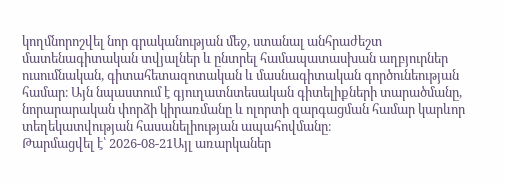կողմնորոշվել նոր գրականության մեջ, ստանալ անհրաժեշտ մատենագիտական տվյալներ և ընտրել համապատասխան աղբյուրներ ուսումնական, գիտահետազոտական և մասնագիտական գործունեության համար։ Այն նպաստում է գյուղատնտեսական գիտելիքների տարածմանը, նորարարական փորձի կիրառմանը և ոլորտի զարգացման համար կարևոր տեղեկատվության հասանելիության ապահովմանը։
Թարմացվել է՝ 2026-08-21Այլ առարկաներ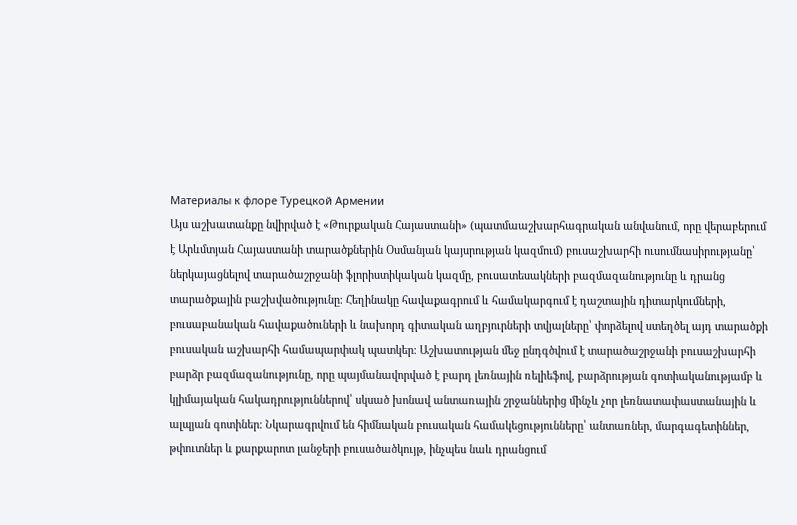Материалы к флоре Турецкой Армении
Այս աշխատանքը նվիրված է «Թուրքական Հայաստանի» (պատմաաշխարհագրական անվանում, որը վերաբերում է Արևմտյան Հայաստանի տարածքներին Օսմանյան կայսրության կազմում) բուսաշխարհի ուսումնասիրությանը՝ ներկայացնելով տարածաշրջանի ֆլորիստիկական կազմը, բուսատեսակների բազմազանությունը և դրանց տարածքային բաշխվածությունը։ Հեղինակը հավաքագրում և համակարգում է դաշտային դիտարկումների, բուսաբանական հավաքածուների և նախորդ գիտական աղբյուրների տվյալները՝ փորձելով ստեղծել այդ տարածքի բուսական աշխարհի համապարփակ պատկեր։ Աշխատության մեջ ընդգծվում է տարածաշրջանի բուսաշխարհի բարձր բազմազանությունը, որը պայմանավորված է բարդ լեռնային ռելիեֆով, բարձրության գոտիականությամբ և կլիմայական հակադրություններով՝ սկսած խոնավ անտառային շրջաններից մինչև չոր լեռնատափաստանային և ալպյան գոտիներ։ Նկարագրվում են հիմնական բուսական համակեցությունները՝ անտառներ, մարգագետիններ, թփուտներ և քարքարոտ լանջերի բուսածածկույթ, ինչպես նաև դրանցում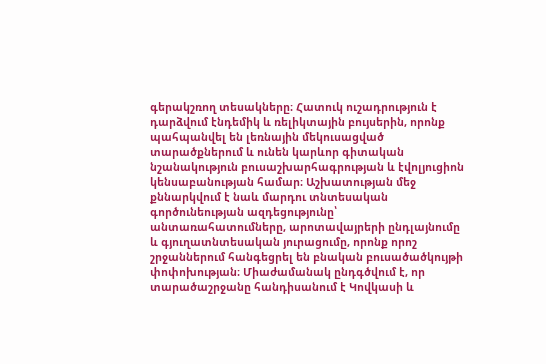գերակշռող տեսակները։ Հատուկ ուշադրություն է դարձվում էնդեմիկ և ռելիկտային բույսերին, որոնք պահպանվել են լեռնային մեկուսացված տարածքներում և ունեն կարևոր գիտական նշանակություն բուսաշխարհագրության և էվոլյուցիոն կենսաբանության համար։ Աշխատության մեջ քննարկվում է նաև մարդու տնտեսական գործունեության ազդեցությունը՝ անտառահատումները, արոտավայրերի ընդլայնումը և գյուղատնտեսական յուրացումը, որոնք որոշ շրջաններում հանգեցրել են բնական բուսածածկույթի փոփոխության։ Միաժամանակ ընդգծվում է, որ տարածաշրջանը հանդիսանում է Կովկասի և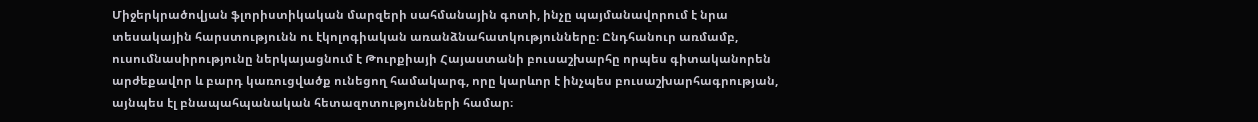Միջերկրածովյան ֆլորիստիկական մարզերի սահմանային գոտի, ինչը պայմանավորում է նրա տեսակային հարստությունն ու էկոլոգիական առանձնահատկությունները։ Ընդհանուր առմամբ, ուսումնասիրությունը ներկայացնում է Թուրքիայի Հայաստանի բուսաշխարհը որպես գիտականորեն արժեքավոր և բարդ կառուցվածք ունեցող համակարգ, որը կարևոր է ինչպես բուսաշխարհագրության, այնպես էլ բնապահպանական հետազոտությունների համար։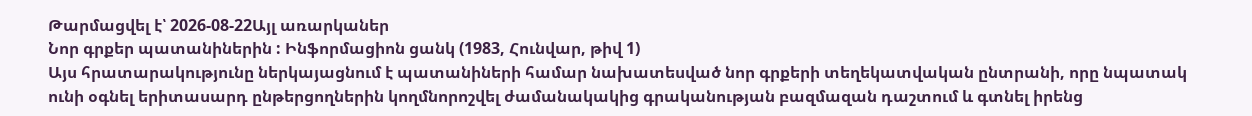Թարմացվել է՝ 2026-08-22Այլ առարկաներ
Նոր գրքեր պատանիներին : Ինֆորմացիոն ցանկ (1983, Հունվար, թիվ 1)
Այս հրատարակությունը ներկայացնում է պատանիների համար նախատեսված նոր գրքերի տեղեկատվական ընտրանի, որը նպատակ ունի օգնել երիտասարդ ընթերցողներին կողմնորոշվել ժամանակակից գրականության բազմազան դաշտում և գտնել իրենց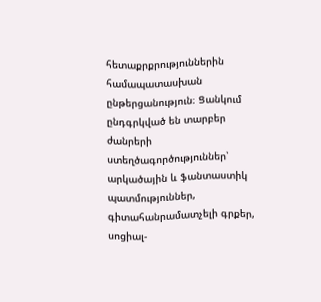հետաքրքրություններին համապատասխան ընթերցանություն։ Ցանկում ընդգրկված են տարբեր ժանրերի ստեղծագործություններ՝ արկածային և ֆանտաստիկ պատմություններ, գիտահանրամատչելի գրքեր, սոցիալ-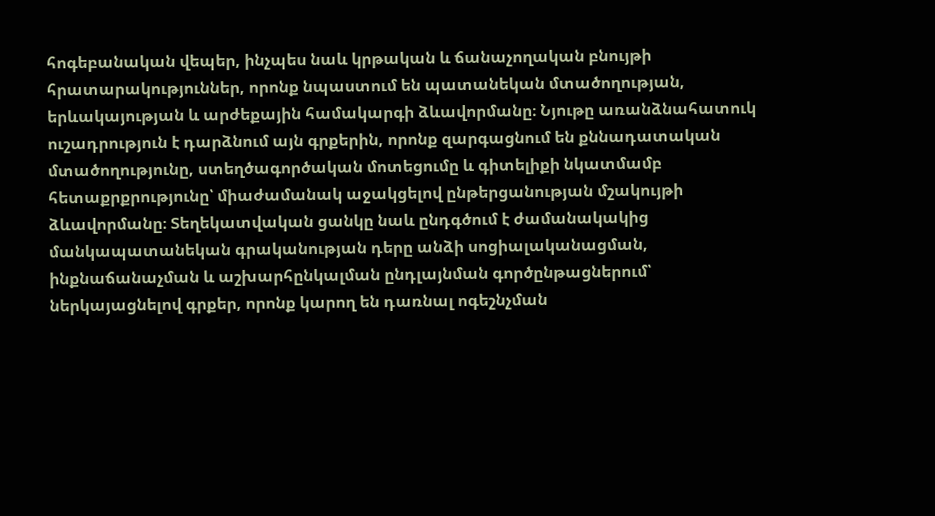հոգեբանական վեպեր, ինչպես նաև կրթական և ճանաչողական բնույթի հրատարակություններ, որոնք նպաստում են պատանեկան մտածողության, երևակայության և արժեքային համակարգի ձևավորմանը։ Նյութը առանձնահատուկ ուշադրություն է դարձնում այն գրքերին, որոնք զարգացնում են քննադատական մտածողությունը, ստեղծագործական մոտեցումը և գիտելիքի նկատմամբ հետաքրքրությունը՝ միաժամանակ աջակցելով ընթերցանության մշակույթի ձևավորմանը։ Տեղեկատվական ցանկը նաև ընդգծում է ժամանակակից մանկապատանեկան գրականության դերը անձի սոցիալականացման, ինքնաճանաչման և աշխարհընկալման ընդլայնման գործընթացներում՝ ներկայացնելով գրքեր, որոնք կարող են դառնալ ոգեշնչման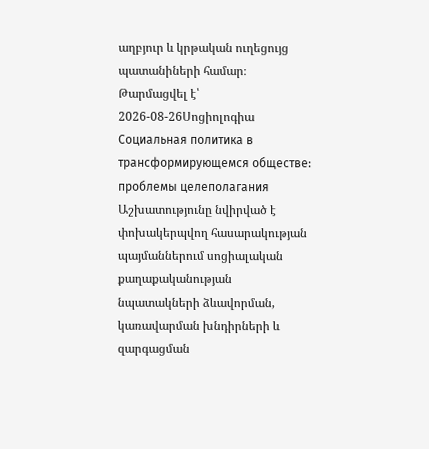աղբյուր և կրթական ուղեցույց պատանիների համար։
Թարմացվել է՝ 2026-08-26Սոցիոլոգիա
Социальная политика в трансформирующемся обществе: проблемы целеполагания
Աշխատությունը նվիրված է փոխակերպվող հասարակության պայմաններում սոցիալական քաղաքականության նպատակների ձևավորման, կառավարման խնդիրների և զարգացման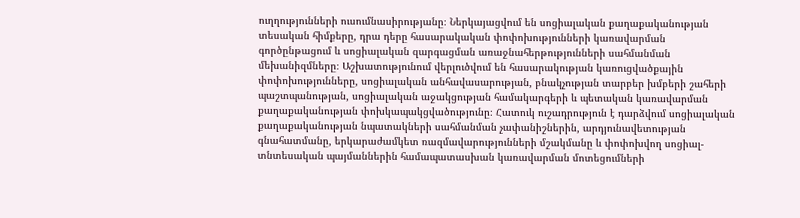ուղղությունների ուսումնասիրությանը։ Ներկայացվում են սոցիալական քաղաքականության տեսական հիմքերը, դրա դերը հասարակական փոփոխությունների կառավարման գործընթացում և սոցիալական զարգացման առաջնահերթությունների սահմանման մեխանիզմները։ Աշխատությունում վերլուծվում են հասարակության կառուցվածքային փոփոխությունները, սոցիալական անհավասարության, բնակչության տարբեր խմբերի շահերի պաշտպանության, սոցիալական աջակցության համակարգերի և պետական կառավարման քաղաքականության փոխկապակցվածությունը։ Հատուկ ուշադրություն է դարձվում սոցիալական քաղաքականության նպատակների սահմանման չափանիշներին, արդյունավետության գնահատմանը, երկարաժամկետ ռազմավարությունների մշակմանը և փոփոխվող սոցիալ-տնտեսական պայմաններին համապատասխան կառավարման մոտեցումների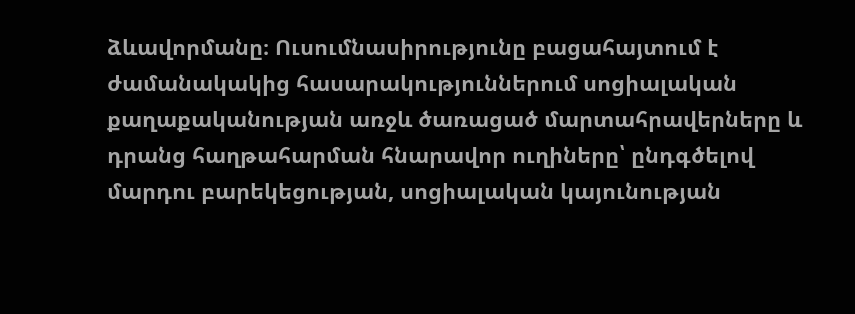ձևավորմանը։ Ուսումնասիրությունը բացահայտում է ժամանակակից հասարակություններում սոցիալական քաղաքականության առջև ծառացած մարտահրավերները և դրանց հաղթահարման հնարավոր ուղիները՝ ընդգծելով մարդու բարեկեցության, սոցիալական կայունության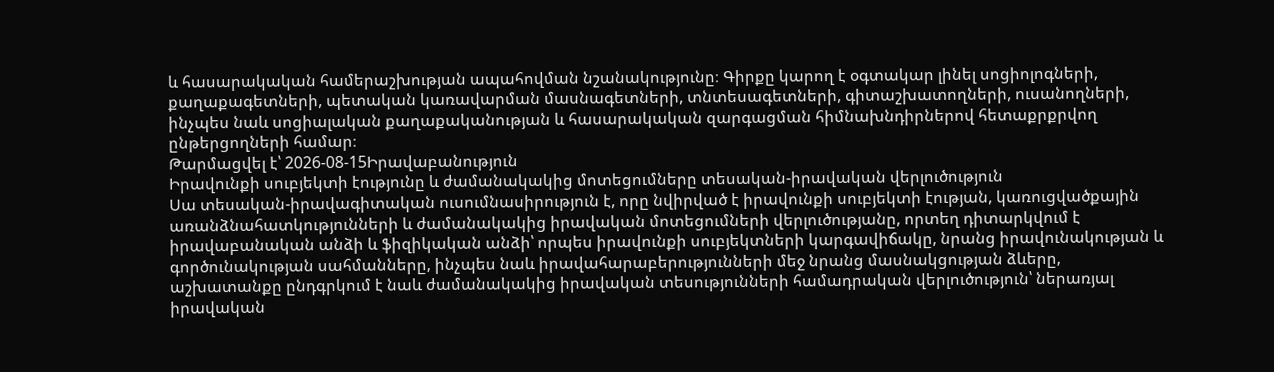և հասարակական համերաշխության ապահովման նշանակությունը։ Գիրքը կարող է օգտակար լինել սոցիոլոգների, քաղաքագետների, պետական կառավարման մասնագետների, տնտեսագետների, գիտաշխատողների, ուսանողների, ինչպես նաև սոցիալական քաղաքականության և հասարակական զարգացման հիմնախնդիրներով հետաքրքրվող ընթերցողների համար։
Թարմացվել է՝ 2026-08-15Իրավաբանություն
Իրավունքի սուբյեկտի էությունը և ժամանակակից մոտեցումները տեսական-իրավական վերլուծություն
Սա տեսական-իրավագիտական ուսումնասիրություն է, որը նվիրված է իրավունքի սուբյեկտի էության, կառուցվածքային առանձնահատկությունների և ժամանակակից իրավական մոտեցումների վերլուծությանը, որտեղ դիտարկվում է իրավաբանական անձի և ֆիզիկական անձի՝ որպես իրավունքի սուբյեկտների կարգավիճակը, նրանց իրավունակության և գործունակության սահմանները, ինչպես նաև իրավահարաբերությունների մեջ նրանց մասնակցության ձևերը, աշխատանքը ընդգրկում է նաև ժամանակակից իրավական տեսությունների համադրական վերլուծություն՝ ներառյալ իրավական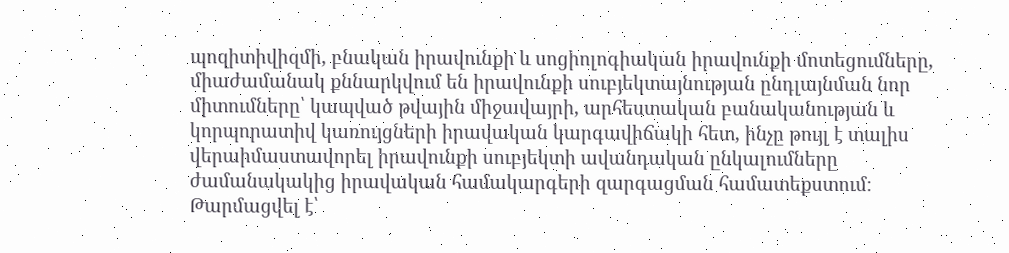պոզիտիվիզմի, բնական իրավունքի և սոցիոլոգիական իրավունքի մոտեցումները, միաժամանակ քննարկվում են իրավունքի սուբյեկտայնության ընդլայնման նոր միտումները՝ կապված թվային միջավայրի, արհեստական բանականության և կորպորատիվ կառույցների իրավական կարգավիճակի հետ, ինչը թույլ է տալիս վերաիմաստավորել իրավունքի սուբյեկտի ավանդական ընկալումները ժամանակակից իրավական համակարգերի զարգացման համատեքստում։
Թարմացվել է՝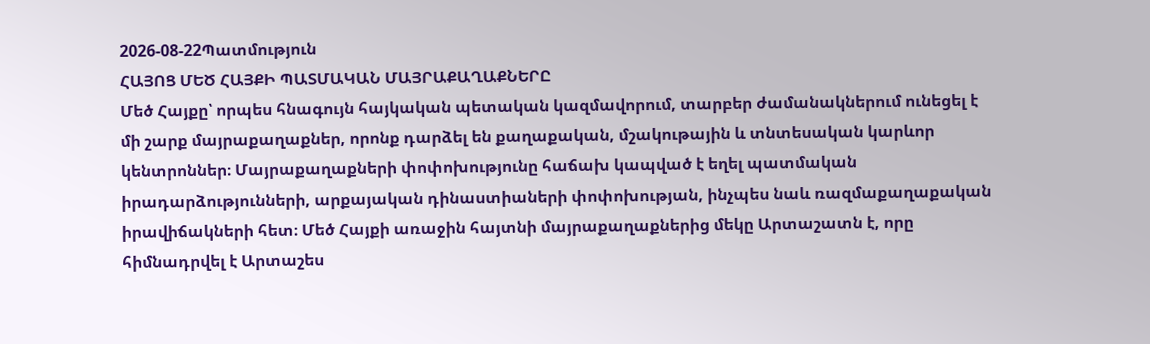2026-08-22Պատմություն
ՀԱՅՈՑ ՄԵԾ ՀԱՅՔԻ ՊԱՏՄԱԿԱՆ ՄԱՅՐԱՔԱՂԱՔՆԵՐԸ
Մեծ Հայքը՝ որպես հնագույն հայկական պետական կազմավորում, տարբեր ժամանակներում ունեցել է մի շարք մայրաքաղաքներ, որոնք դարձել են քաղաքական, մշակութային և տնտեսական կարևոր կենտրոններ։ Մայրաքաղաքների փոփոխությունը հաճախ կապված է եղել պատմական իրադարձությունների, արքայական դինաստիաների փոփոխության, ինչպես նաև ռազմաքաղաքական իրավիճակների հետ։ Մեծ Հայքի առաջին հայտնի մայրաքաղաքներից մեկը Արտաշատն է, որը հիմնադրվել է Արտաշես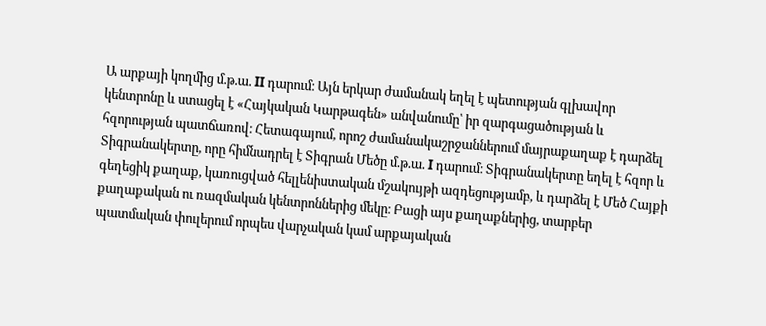Ա արքայի կողմից մ.թ.ա. II դարում։ Այն երկար ժամանակ եղել է պետության գլխավոր կենտրոնը և ստացել է «Հայկական Կարթագեն» անվանումը՝ իր զարգացածության և հզորության պատճառով։ Հետագայում, որոշ ժամանակաշրջաններում մայրաքաղաք է դարձել Տիգրանակերտը, որը հիմնադրել է Տիգրան Մեծը մ.թ.ա. I դարում։ Տիգրանակերտը եղել է հզոր և գեղեցիկ քաղաք, կառուցված հելլենիստական մշակույթի ազդեցությամբ, և դարձել է Մեծ Հայքի քաղաքական ու ռազմական կենտրոններից մեկը։ Բացի այս քաղաքներից, տարբեր պատմական փուլերում որպես վարչական կամ արքայական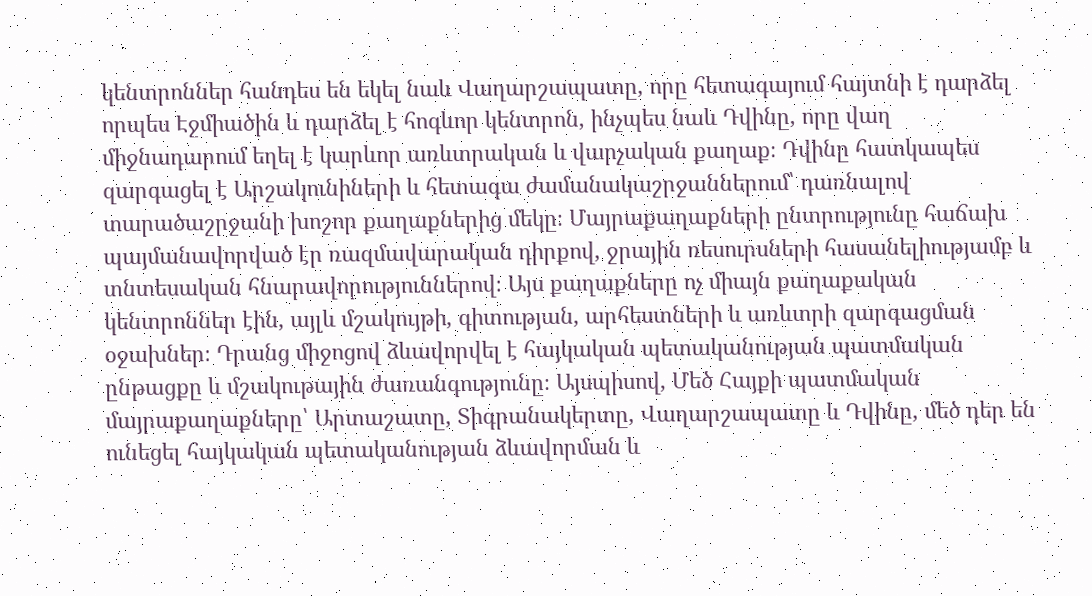կենտրոններ հանդես են եկել նաև Վաղարշապատը, որը հետագայում հայտնի է դարձել որպես Էջմիածին և դարձել է հոգևոր կենտրոն, ինչպես նաև Դվինը, որը վաղ միջնադարում եղել է կարևոր առևտրական և վարչական քաղաք։ Դվինը հատկապես զարգացել է Արշակունիների և հետագա ժամանակաշրջաններում՝ դառնալով տարածաշրջանի խոշոր քաղաքներից մեկը։ Մայրաքաղաքների ընտրությունը հաճախ պայմանավորված էր ռազմավարական դիրքով, ջրային ռեսուրսների հասանելիությամբ և տնտեսական հնարավորություններով։ Այս քաղաքները ոչ միայն քաղաքական կենտրոններ էին, այլև մշակույթի, գիտության, արհեստների և առևտրի զարգացման օջախներ։ Դրանց միջոցով ձևավորվել է հայկական պետականության պատմական ընթացքը և մշակութային ժառանգությունը։ Այսպիսով, Մեծ Հայքի պատմական մայրաքաղաքները՝ Արտաշատը, Տիգրանակերտը, Վաղարշապատը և Դվինը, մեծ դեր են ունեցել հայկական պետականության ձևավորման և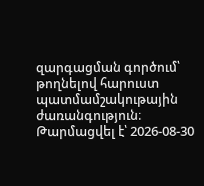զարգացման գործում՝ թողնելով հարուստ պատմամշակութային ժառանգություն։
Թարմացվել է՝ 2026-08-30